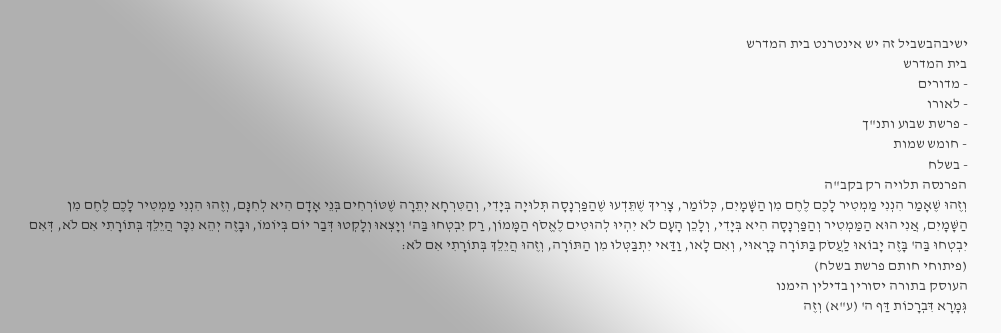ישיבהבשביל זה יש אינטרנט בית המדרש
בית המדרש
- מדורים
- לאורו
- פרשת שבוע ותנ"ך
- חומש שמות
- בשלח
הפרנסה תלויה רק בקב"ה
וְזֶהוּ שֶׁאָמַר הִנְנִי מַמְטִיר לָכֶם לֶחֶם מִן הַשָּׁמָיִם, כְּלוֹמַר, צָרִיךְ שֶׁתֵּדְעוּ שֶׁהַפַּרְנָסָה תְּלוּיָה בְּיָדִי, וְהַטִּרְחָא יְתֵרָה שֶׁטּוֹרְחִים בְּנֵי אָדָם הִיא לְחִנָּם, וְזֶהוּ הִנְנִי מַמְטִיר לָכֶם לֶחֶם מִן הַשָּׁמָיִם, אֲנִי הוּא הַמַּמְטִיר וְהַפַּרְנָסָה הִיא בְּיָדִי, וְלָכֵן הָעָם לֹא יִהְיוּ לְהוּטִים לֶאֱסֹף הַמָּמוֹן, רַק יִבְטְחוּ בַּה' וְיָצְאוּ וְלָקְטוּ דְּבַר יוֹם בְּיוֹמוֹ, וּבָזֶה יְהֵא נִכָּר הֲיֵלֵךְ בְּתוֹרָתִי אִם לֹא, דְּאִם יִבְטְחוּ בַּה' בָּזֶה יָבוֹאוּ לַעֲסֹק בַּתּוֹרָה כָּרָאוּי, וְאִם לָאו, וַדַּאי יִתְבַּטְּלוּ מִן הַתּוֹרָה, וְזֶהוּ הֲיֵלֵךְ בְּתוֹרָתִי אִם לֹא:
(פיתוחי חותם פרשת בשלח)
העוסק בתורה יסורין בדילין הימנו
גְּמָרָא דִּבְרָכוֹת דַּף ה' (ע"א) וְזֶה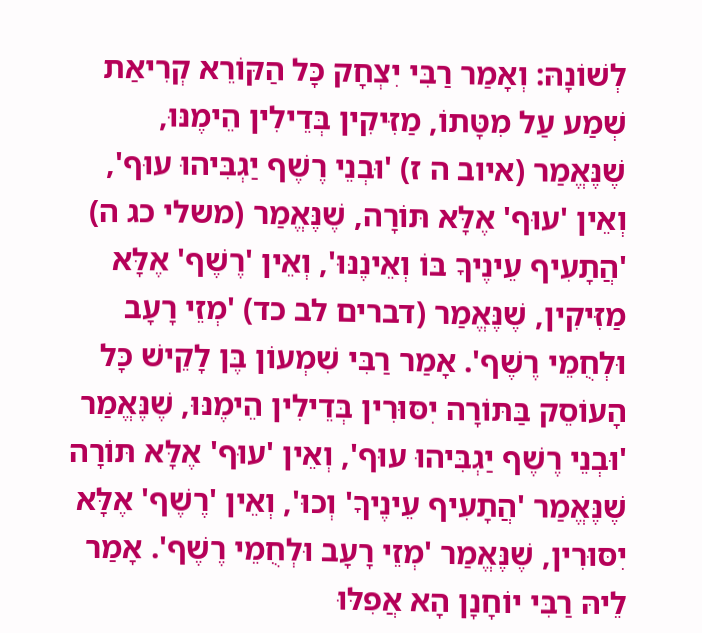לְשׁוֹנָהּ: וְאָמַר רַבִּי יִצְחָק כָּל הַקּוֹרֵא קְרִיאַת שְׁמַע עַל מִטָּתוֹ, מַזִּיקִין בְּדֵילִין הֵימֶנּוּ, שֶׁנֶּאֱמַר (איוב ה ז) 'וּבְנֵי רֶשֶׁף יַגְבִּיהוּ עוּף', וְאֵין 'עוּף' אֶלָּא תּוֹרָה, שֶׁנֶּאֱמַר (משלי כג ה) 'הֲתָעִיף עֵינֶיךָ בּוֹ וְאֵינֶנּוּ', וְאֵין 'רֶשֶׁף' אֶלָּא מַזִּיקִין, שֶׁנֶּאֱמַר (דברים לב כד) 'מְזֵי רָעָב וּלְחֻמֵי רֶשֶׁף'. אָמַר רַבִּי שִׁמְעוֹן בֶּן לָקֵישׁ כָּל הָעוֹסֵק בַּתּוֹרָה יִסּוּרִין בְּדֵילִין הֵימֶנּוּ, שֶׁנֶּאֱמַר 'וּבְנֵי רֶשֶׁף יַגְבִּיהוּ עוּף', וְאֵין 'עוּף' אֶלָּא תּוֹרָה שֶׁנֶּאֱמַר 'הֲתָעִיף עֵינֶיךָ' וְכוּ', וְאֵין 'רֶשֶׁף' אֶלָּא יִסּוּרִין, שֶׁנֶּאֱמַר 'מְזֵי רָעָב וּלְחֻמֵי רֶשֶׁף'. אָמַר לֵיהּ רַבִּי יוֹחָנָן הָא אֲפִלּוּ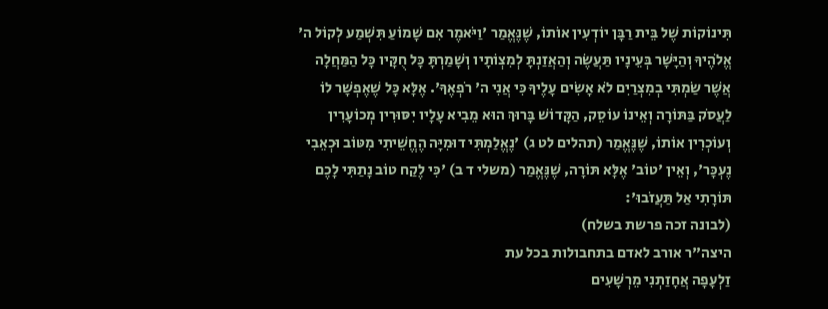תִּינוֹקוֹת שֶׁל בֵּית רַבָּן יוֹדְעִין אוֹתוֹ, שֶׁנֶּאֱמַר 'וַיֹּאמֶר אִם שָׁמוֹעַ תִּשְׁמַע לְקוֹל ה' אֱלֹהֶיךָ וְהַיָּשָׁר בְּעֵינָיו תַּעֲשֶׂה וְהַאֲזַנְתָּ לְמִצְוֹתָיו וְשָׁמַרְתָּ כָּל חֻקָּיו כָּל הַמַּחֲלָה אֲשֶׁר שַׂמְתִּי בְמִצְרַיִם לֹא אָשִׂים עָלֶיךָ כִּי אֲנִי ה' רֹפְאֶךָ'. אֶלָּא כָּל שֶׁאֶפְשָׁר לוֹ לַעֲסֹק בַּתּוֹרָה וְאֵינוֹ עוֹסֵק, הַקָּדוֹשׁ בָּרוּךְ הוּא מֵבִיא עָלָיו יִסּוּרִין מְכוֹעָרִין וְעוֹכְרִין אוֹתוֹ, שֶׁנֶּאֱמַר (תהלים לט ג) 'נֶאֱלַמְתִּי דוּמִיָּה הֶחֱשֵׁיתִי מִטּוֹב וּכְאֵבִי נֶעְכָּר', וְאֵין 'טוֹב' אֶלָּא תּוֹרָה, שֶׁנֶּאֱמַר (משלי ד ב) 'כִּי לֶקַח טוֹב נָתַתִּי לָכֶם תּוֹרָתִי אַל תַּעֲזֹבוּ':
(לבונה זכה פרשת בשלח)
היצה"ר אורב לאדם בתחבולות בכל עת
זַלְעָפָה אֲחָזַתְנִי מֵרְשָׁעִים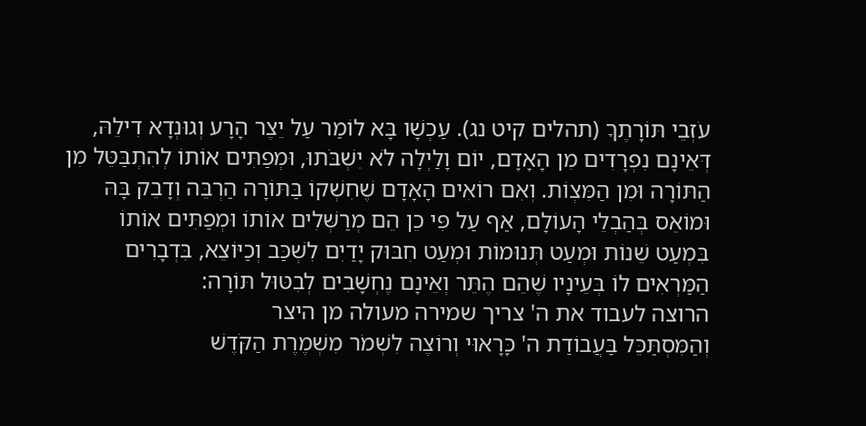עֹזְבֵי תּוֹרָתֶךָ (תהלים קיט נג). עַכְשָׁו בָּא לוֹמַר עַל יֵצֶר הָרָע וְגוּנְדָא דִילֵהּ, דְּאֵינָם נִפְרָדִים מִן הָאָדָם, יוֹם וָלַיְלָה לֹא יִשְׁבֹּתוּ, וּמְפַתִּים אוֹתוֹ לְהִתְבַּטֵּל מִן הַתּוֹרָה וּמִן הַמִּצְוֹת. וְאִם רוֹאִים הָאָדָם שֶׁחִשְׁקוֹ בַּתּוֹרָה הַרְבֵּה וְדָבֵק בָּהּ וּמוֹאֵס בְּהַבְלֵי הָעוֹלָם, אַף עַל פִּי כֵן הֵם מְרַשְּׁלִים אוֹתוֹ וּמְפַתִּים אוֹתוֹ בִּמְעַט שֵׁנוֹת וּמְעַט תְּנוּמוֹת וּמְעַט חִבּוּק יָדַיִם לִשְׁכַּב וְכַיּוֹצֵא, בִּדְבָרִים הַמַּרְאִים לוֹ בְּעֵינָיו שֶׁהֵם הֶתֵּר וְאֵינָם נֶחְשָׁבִים לְבִטּוּל תּוֹרָה:
הרוצה לעבוד את ה' צריך שמירה מעולה מן היצר
וְהַמִּסְתַּכֵּל בַּעֲבוֹדַת ה' כָּרָאוּי וְרוֹצֶה לִשְׁמֹר מִשְׁמֶרֶת הַקֹּדֶשׁ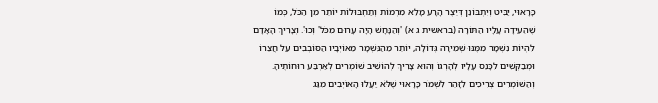כָּרָאוּי, יַבִּיט וְיִתְבּוֹנֵן דְּיֵצֶר הָרָע מָלֵא מִרְמוֹת וְתַחְבּוּלוֹת יוֹתֵר מִן הַכֹּל, כְּמוֹ שֶׁהֵעִידָה עָלָיו הַתּוֹרָה (בראשית ג א) 'וְהַנָּחָשׁ הָיָה עָרוּם מִכֹּל' וְכוּ'. וְצָרִיךְ הָאָדָם לִהְיוֹת נִשְׁמָר מִמֶּנּוּ שְׁמִירָה גְּדוֹלָה, יוֹתֵר מֵהַנִּשְׁמָר מֵאוֹיְבָיו הַסּוֹבְבִים עַל חֲצֵרוֹ וּמְבַקְּשִׁים לִכָּנֵס עָלָיו לְהָרְגוֹ וְהוּא צָרִיךְ לְהוֹשִׁיב שׁוֹמְרִים לְאַרְבַּע רוּחוֹתֶיהָ. וְהַשּׁוֹמְרִים צְרִיכִים לִזָּהֵר לִשְׁמֹר כָּרָאוּי שֶׁלֹּא יַעֲלוּ הָאוֹיְבִים מִגַּג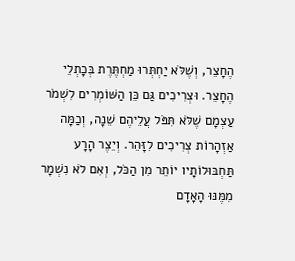הֶחָצֵר, וְשֶׁלֹּא יַחְתְּרוּ מַחְתֶּרֶת בְּכָתְלֵי הֶחָצֵר. וּצְרִיכִים גַּם כֵּן הַשּׁוֹמְרִים לִשְׁמֹר עַצְמָם שֶׁלֹּא תִּפֹּל עֲלֵיהֶם שֵׁנָה, וְכַמָּה אַזְהָרוֹת צְרִיכִים לִזָּהֵר. וְיֵצֶר הָרָע תַּחְבּוּלוֹתָיו יוֹתֵר מִן הַכֹּל, וְאִם לֹא נִשְׁמָר מִמֶּנּוּ הָאָדָם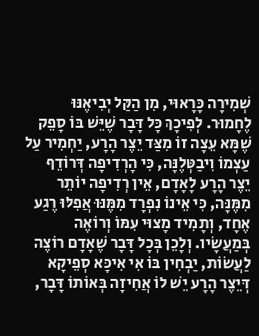שְׁמִירָה כָּרָאוּי, מִן הַקַּל יְבִיאֶנּוּ לֶחָמוּר. לְפִיכָךְ כָּל דָּבָר שֶׁיֵּשׁ בּוֹ סָפֵק שֶׁמָּא עֵצָה זוֹ מִצַּד יֵצֶר הָרָע, יַחְמִיר עַל עַצְמוֹ וִיבַטְּלֶנָּה, כִּי הָרְדִיפָה דְּרוֹדֵף יֵצֶר הָרָע לָאָדָם, אֵין רְדִיפָה יוֹתֵר מִמֶּנָּה, כִּי אֵינוֹ נִפְרָד מִמֶּנּוּ אֲפִלּוּ רֶגַע אֶחָד, וְתָמִיד מָצוּי עִמּוֹ וְרוֹאֶה בְּמַעֲשָׂיו. וְלָכֵן בְּכָל דָּבָר שֶׁאָדָם רוֹצֶה לַעֲשׂוֹת, יַבְחִין בּוֹ אִי אִיכָּא סְפֵיקָא דְּיֵצֶר הָרָע יֵשׁ לוֹ אֲחִיזָה בְּאוֹתוֹ דָּבָר,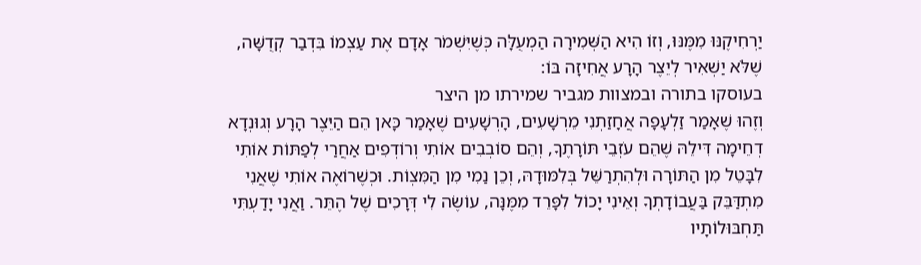יַרְחִיקֶנּוּ מִמֶּנּוּ, וְזוֹ הִיא הַשְּׁמִירָה הַמְעֻלָּה כְּשֶׁיִּשְׁמֹר אָדָם אֶת עַצְמוֹ בִּדְבַר קְדֻשָּׁה, שֶׁלֹּא יַשְׁאִיר לְיֵצֶר הָרָע אֲחִיזָה בּוֹ:
בעוסקו בתורה ובמצוות מגביר שמירתו מן היצר
וְזֶהוּ שֶׁאָמַר זַלְעָפָה אֲחָזַתְנִי מֵרְשָׁעִים, הָרְשָׁעִים שֶׁאָמַר כָּאן הֵם הַיֵּצֶר הָרָע וְגוּנְדָא דְחֵימָה דִּילֵהּ שֶׁהֵם עֹזְבֵי תּוֹרָתֶךָ, וְהֵם סוֹבְבִים אוֹתִי וְרוֹדְפִים אַחֲרַי לְפַתּוֹת אוֹתִי לִבָּטֵל מִן הַתּוֹרָה וּלְהִתְרַשֵּׁל בְּלִמּוּדָהּ, וְכֵן נַמִי מִן הַמִּצְוֹת. וּכְשֶׁרוֹאֶה אוֹתִי שֶׁאֲנִי מִתְדַּבֵּק בַּעֲבוֹדָתְךָ וְאֵינִי יָכוֹל לִפָּרֵד מִמֶּנָּה, עוֹשֶׂה לִי דְּרָכִים שֶׁל הֶתֵּר. וַאֲנִי יָדַעְתִּי תַּחְבּוּלוֹתָיו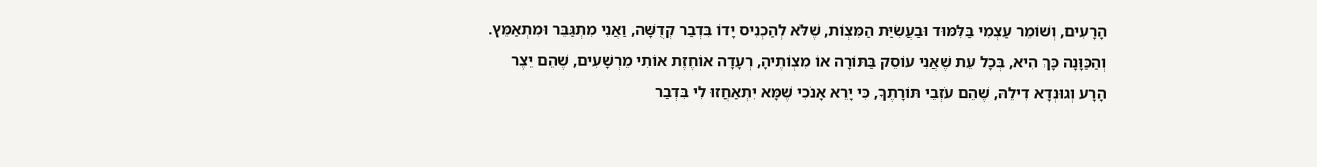הָרָעִים, וְשׁוֹמֵר עַצְמִי בַּלִּמּוּד וּבַעֲשִׂיַּת הַמִּצְוֹת, שֶׁלֹּא לְהַכְנִיס יָדוֹ בִּדְבַר קְדֻשָּׁה, וַאֲנִי מִתְגַּבֵּר וּמִתְאַמֵּץ. וְהַכַּוָּנָה כָּךְ הִיא, בְּכָל עֵת שֶׁאֲנִי עוֹסֵק בַּתּוֹרָה אוֹ מִצְוֹתֶיהָ, רְעָדָה אוֹחֶזֶת אוֹתִי מֵרְשָׁעִים, שֶׁהֵם יֵצֶר הָרָע וְגוּנְדָא דִילֵהּ, שֶׁהֵם עֹזְבֵי תּוֹרָתֶךָ, כִּי יָרֵא אָנֹכִי שֶׁמָּא יִתְאַחֲזוּ לִי בִּדְבַר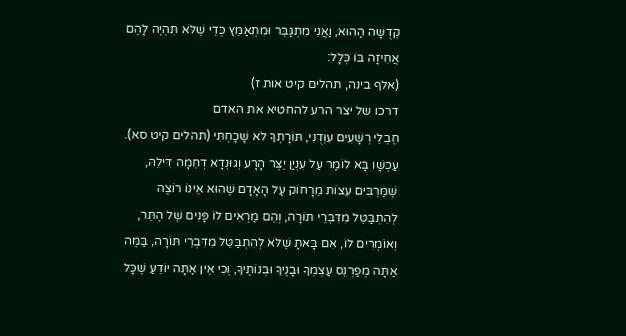קְדֻשָּׁה הַהוּא, וַאֲנִי מִתְגַּבֵּר וּמִתְאַמֵּץ כְּדֵי שֶׁלֹּא תִּהְיֶה לָהֶם אֲחִיזָה בּוֹ כְּלָל:
(אלף בינה, תהלים קיט אות ז)
דרכו של יצר הרע להחטיא את האדם
חֶבְלֵי רְשָׁעִים עִוְּדֻנִי, תּוֹרָתְךָ לֹא שָׁכָחְתִּי (תהלים קיט סא). עַכְשָׁו בָּא לוֹמַר עַל עִנְיַן יֵצֶר הָרָע וְגוּנְדָא דְחֵמָה דִּילֵהּ, שֶׁמַּרְבִּים עֵצוֹת מֵרָחוֹק עַל הָאָדָם שֶׁהוּא אֵינוֹ רוֹצֶה לְהִתְבַּטֵּל מִדִּבְרֵי תּוֹרָה, וְהֵם מַרְאִים לוֹ פָּנִים שֶׁל הֶתֵּר, וְאוֹמְרִים לוֹ, אִם בָּאתָ שֶׁלֹּא לְהִתְבַּטֵּל מִדִּבְרֵי תּוֹרָה, בַּמֶּה אַתָּה מְפַרְנֵס עַצְמְךָ וּבָנֶיךָ וּבְנוֹתֶיךָ, וְכִי אֵין אַתָּה יוֹדֵעַ שֶׁכָּל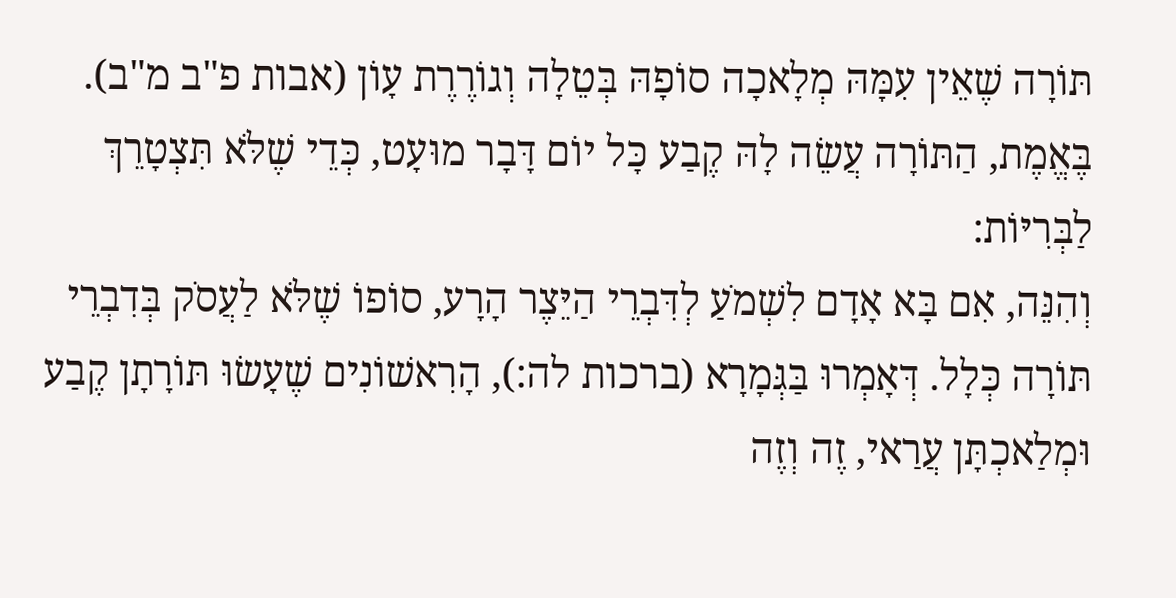תּוֹרָה שֶׁאֵין עִמָּהּ מְלָאכָה סוֹפָהּ בְּטֵלָה וְגוֹרֶרֶת עָוֹן (אבות פ"ב מ"ב). בֶּאֱמֶת, הַתּוֹרָה עֲשֵׂה לָהּ קֶבַע כָּל יוֹם דָּבָר מוּעָט, כְּדֵי שֶׁלֹּא תִּצְטָרֵךְ לַבְּרִיּוֹת:
וְהִנֵּה, אִם בָּא אָדָם לִשְׁמֹעַ לְדִּבְרֵי הַיֵּצֶר הָרָע, סוֹפוֹ שֶׁלֹּא לַעֲסֹק בְּדִבְרֵי תּוֹרָה כְּלָל. דְּאָמְרוּ בַּגְּמָרָא (ברכות לה:), הָרִאשׁוֹנִים שֶׁעָשׂוּ תּוֹרָתָן קֶבַע וּמְלַאכְתָּן עֲרַאי, זֶה וְזֶה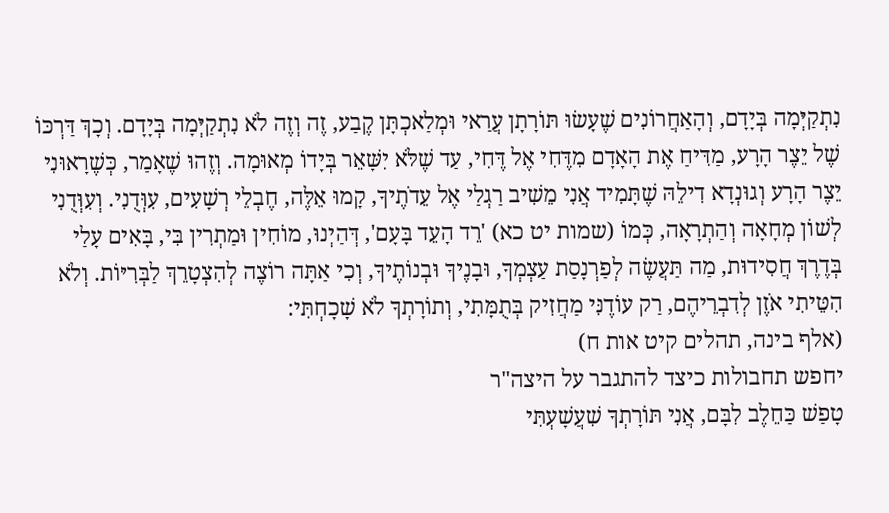נִתְקַיְּמָה בְּיָדָם, וְהָאַחֲרוֹנִים שֶׁעָשׂוּ תּוֹרָתָן עֲרַאי וּמְלַאכְתָּן קֶבַע, זֶה וְזֶה לֹא נִתְקַיְּמָה בְּיָדָם. וְכָךְ דַּרְכּוֹ שֶׁל יֵצֶר הָרָע, מַדִּיחַ אֶת הָאָדָם מִדֶּחִי אֶל דֶּחִי, עַד שֶׁלֹּא יִשָּׁאֵר בְּיָדוֹ מְאוּמָה. וְזֶהוּ שֶׁאָמַר, כְּשֶׁרָאוּנִי יֵצֶר הָרָע וְגוּנְדָא דִילֵהּ שֶׁתָּמִיד אֲנִי מֵשִׁיב רַגְלַי אֶל עֵדֹתֶיךָ, קָמוּ אֵלֶּה, חֶבְלֵי רְשָׁעִים, עִוְּדֻנִי. וְעִוְּדֻנִי לְשׁוֹן מְחָאָה וְהַתְרָאָה, כְּמוֹ (שמות יט כא) 'רֵד הָעֵד בָּעָם', דְּהַיְנוּ, מוֹחִין וּמַתְרִין בִּי, בָּאִים עָלַי בְּדֶרֶךְ חֲסִידוּת, מַה תַּעֲשֶׂה לְפַרְנָסַת עַצְמְךָ, וּבָנֶיךָ וּבְנוֹתֶיךָ, וְכִי אַתָּה רוֹצֶה לְהִצְטָרֵךְ לַבְּרִיּוֹת. וְלֹא הִטֵּיתִי אֹזֶן לְדִבְרֵיהֶם, רַק עוֹדֶנִּי מַחֲזִיק בְּתֻמָּתִי, וְתוֹרָתְךָ לֹא שָׁכָחְתִּי:
(אלף בינה, תהלים קיט אות ח)
יחפש תחבולות כיצד להתגבר על היצה"ר
טָפַשׁ כַּחֵלֶב לִבָּם, אֲנִי תּוֹרָתְךָ שִׁעֲשָׁעְתִּי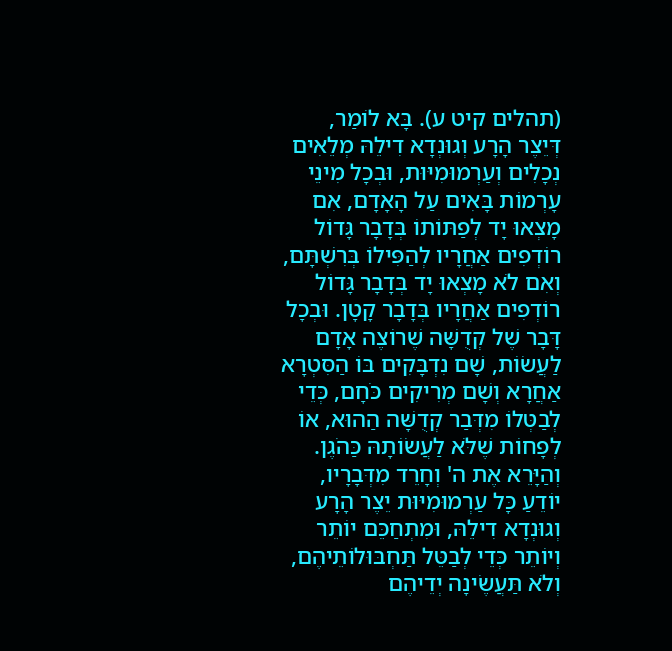(תהלים קיט ע). בָּא לוֹמַר, דְּיֵצֶר הָרָע וְגוּנְדָא דִילֵהּ מְלֵאִים נְכָלִים וְעַרְמוּמִיּוּת, וּבְכָל מִינֵי עָרְמוֹת בָּאִים עַל הָאָדָם, אִם מָצְאוּ יָד לְפַתּוֹתוֹ בְּדָבָר גָּדוֹל רוֹדְפִים אַחֲרָיו לְהַפִּילוֹ בְּרִשְׁתָּם, וְאִם לֹא מָצְאוּ יָד בְּדָבָר גָּדוֹל רוֹדְפִים אַחֲרָיו בְּדָבָר קָטָן. וּבְכָל דָּבָר שֶׁל קְדֻשָּׁה שֶׁרוֹצֶה אָדָם לַעֲשׂוֹת, שָׁם נִדְבָּקִים בּוֹ הַסִּטְרָא אַחֲרָא וְשָׁם מְרִיקִים כֹּחָם, כְּדֵי לְבַטְּלוֹ מִדְּבַר קְדֻשָּׁה הַהוּא, אוֹ לְפָחוֹת שֶׁלֹּא לַעֲשׂוֹתָהּ כַּהֹגֶן. וְהַיָּרֵא אֶת ה' וְחָרֵד מִדְּבָרָיו, יוֹדֵעַ כָּל עַרְמוּמִיּוּת יֵצֶר הָרָע וְגוּנְדָא דִילֵהּ, וּמִתְחַכֵּם יוֹתֵר וְיוֹתֵר כְּדֵי לְבַטֵּל תַּחְבּוּלוֹתֵיהֶם, וְלֹא תַּעֲשֶׂינָה יְדֵיהֶם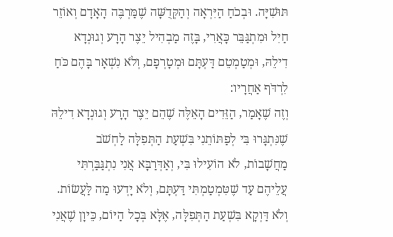תּוּשִׁיָּה. וּבְכֹחַ הַיִּרְאָה וְהַקְּדֻשָּׁה שֶׁמַּרְבֶּה הָאָדָם וְאוֹזֵר חַיִל וּמִתְגַּבֵּר כָּאֲרִי, בָּזֶה מַבְהִיל יֵצֶר הָרָע וְגוּנְדָא דִילֵהּ, וּמְטַמְטֵם דַּעְתָּם וּמְטָרְפָם, וְלֹא נִשְׁאָר בָּהֶם כֹּחַ לִרְדֹּף אַחֲרָיו:
וְזֶה שֶׁאָמַר, הַזֵּדִים הָאֵלֶּה שֶׁהֵם יֵצֶר הָרָע וְגוּנְדָא דִילֵהּ שֶׁנִּתְגָּרוּ בִּי לְפַתּוֹתֵנִי בִּשְׁעַת הַתְּפִלָּה לַחְשֹׁב מַחֲשָׁבוֹת, לֹא הוֹעִילוּ בִּי, וְאַדְּרַבָּא אֲנִי נִתְגַּבַּרְתִּי עֲלֵיהֶם עַד שֶׁטִּמְטַמְתִּי דַּעְתָּם, וְלֹא יָדְעוּ מַה לַּעֲשׂוֹת. וְלֹא דַּוְקָא בִּשְׁעַת הַתְּפִלָּה, אֶלָּא בְּכָל הַיּוֹם, כֵּיוָן שֶׁאֲנִי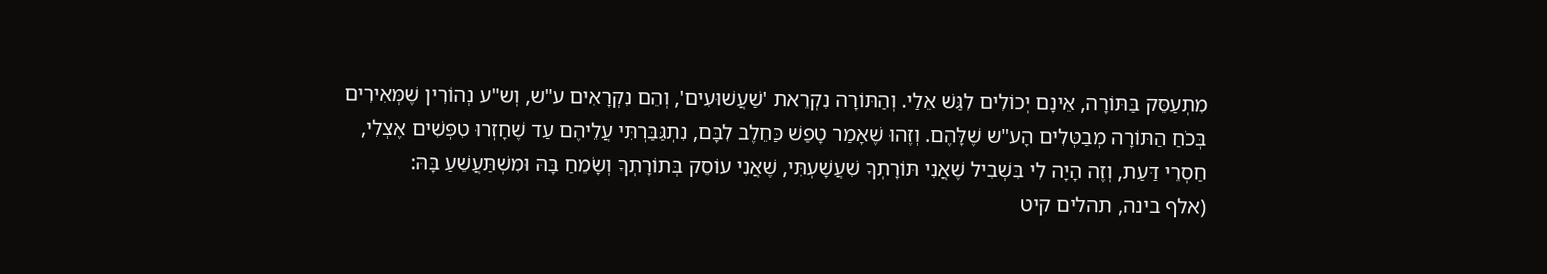מִתְעַסֵּק בַּתּוֹרָה, אֵינָם יְכוֹלִים לִגַּשׁ אֵלַי. וְהַתּוֹרָה נִקְרֵאת 'שַׁעֲשׁוּעִים', וְהֵם נִקְרָאִים ע"ש, וְש"ע נְהוֹרִין שֶׁמְּאִירִים בְּכֹחַ הַתּוֹרָה מְבַטְּלִים הָע"ש שֶׁלָּהֶם. וְזֶהוּ שֶׁאָמַר טָפַשׁ כַּחֵלֶב לִבָּם, נִתְגַּבַּרְתִּי עֲלֵיהֶם עַד שֶׁחָזְרוּ טִפְּשִׁים אֶצְלִי, חַסְרֵי דַּעַת, וְזֶה הָיָה לִי בִּשְׁבִיל שֶׁאֲנִי תּוֹרָתְךָ שִׁעֲשָׁעְתִּי, שֶׁאֲנִי עוֹסֵק בְּתוֹרָתְךָ וְשָׂמֵחַ בָּהּ וּמִשְׁתַּעֲשֵׁעַ בָּהּ:
(אלף בינה, תהלים קיט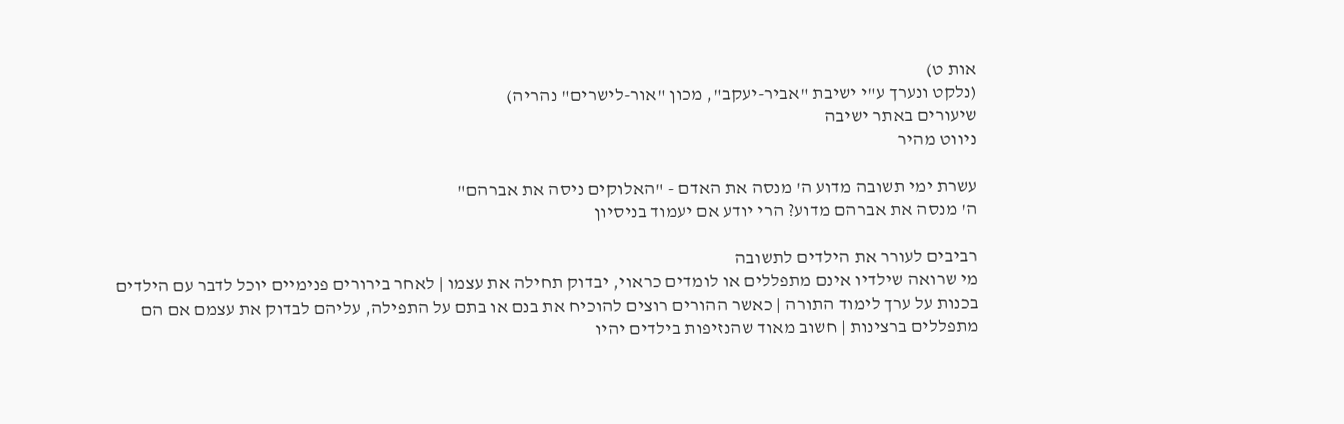אות ט)
(נלקט ונערך ע"י ישיבת "אביר-יעקב", מכון "אור-לישרים" נהריה)
שיעורים באתר ישיבה
ניווט מהיר

עשרת ימי תשובה מדוע ה' מנסה את האדם - "האלוקים ניסה את אברהם"
ה' מנסה את אברהם מדוע? הרי יודע אם יעמוד בניסיון

רביבים לעורר את הילדים לתשובה
מי שרואה שילדיו אינם מתפללים או לומדים כראוי, יבדוק תחילה את עצמו | לאחר בירורים פנימיים יוכל לדבר עם הילדים בכנות על ערך לימוד התורה | כאשר ההורים רוצים להוכיח את בנם או בתם על התפילה, עליהם לבדוק את עצמם אם הם מתפללים ברצינות | חשוב מאוד שהנזיפות בילדים יהיו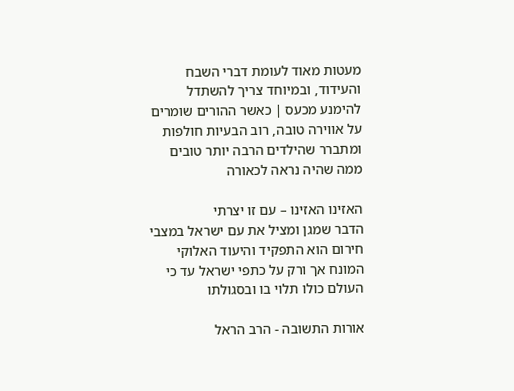מעטות מאוד לעומת דברי השבח והעידוד, ובמיוחד צריך להשתדל להימנע מכעס | כאשר ההורים שומרים על אווירה טובה, רוב הבעיות חולפות ומתברר שהילדים הרבה יותר טובים ממה שהיה נראה לכאורה

האזינו האזינו – עם זו יצרתי
הדבר שמגן ומציל את עם ישראל במצבי חירום הוא התפקיד והיעוד האלוקי המונח אך ורק על כתפי ישראל עד כי העולם כולו תלוי בו ובסגולתו

אורות התשובה - הרב הראל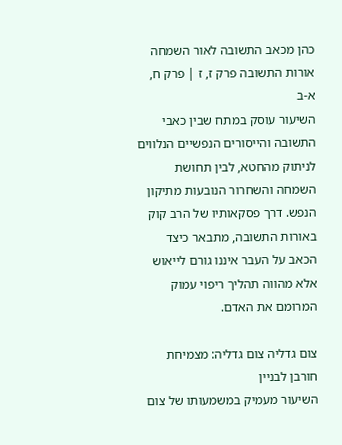כהן מכאב התשובה לאור השמחה
אורות התשובה פרק ז, ז | פרק ח, א-ב
השיעור עוסק במתח שבין כאבי התשובה והייסורים הנפשיים הנלווים לניתוק מהחטא, לבין תחושת השמחה והשחרור הנובעות מתיקון הנפש. דרך פסקאותיו של הרב קוק באורות התשובה, מתבאר כיצד הכאב על העבר איננו גורם לייאוש אלא מהווה תהליך ריפוי עמוק המרומם את האדם.

צום גדליה צום גדליה: מצמיחת חורבן לבניין
השיעור מעמיק במשמעותו של צום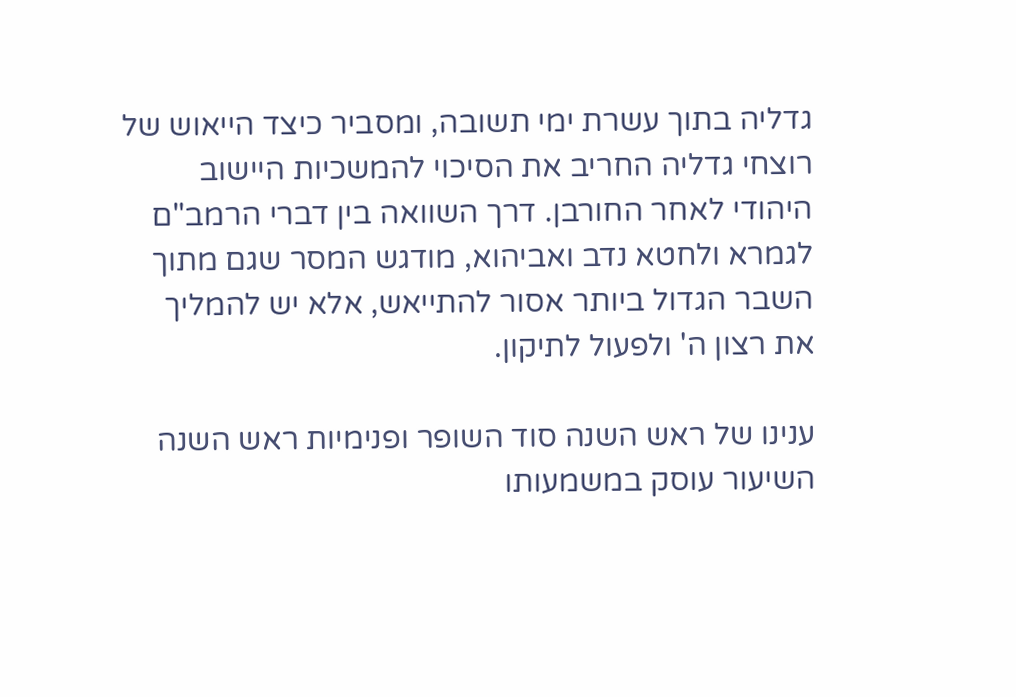גדליה בתוך עשרת ימי תשובה, ומסביר כיצד הייאוש של רוצחי גדליה החריב את הסיכוי להמשכיות היישוב היהודי לאחר החורבן. דרך השוואה בין דברי הרמב"ם לגמרא ולחטא נדב ואביהוא, מודגש המסר שגם מתוך השבר הגדול ביותר אסור להתייאש, אלא יש להמליך את רצון ה' ולפעול לתיקון.

ענינו של ראש השנה סוד השופר ופנימיות ראש השנה
השיעור עוסק במשמעותו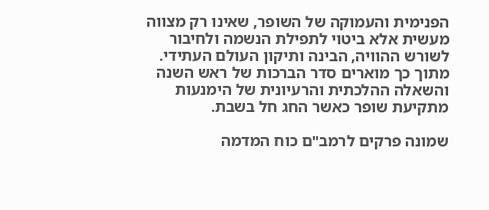הפנימית והעמוקה של השופר, שאינו רק מצווה מעשית אלא ביטוי לתפילת הנשמה ולחיבור לשורש ההוויה, הבינה ותיקון העולם העתידי. מתוך כך מוארים סדר הברכות של ראש השנה והשאלה ההלכתית והרעיונית של הימנעות מתקיעת שופר כאשר החג חל בשבת.

שמונה פרקים לרמב"ם כוח המדמה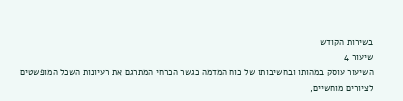בשירות הקודש
שיעור 4
השיעור עוסק במהותו ובחשיבותו של כוח המדמה כגשר הכרחי המתרגם את רעיונות השכל המופשטים לציורים מוחשיים,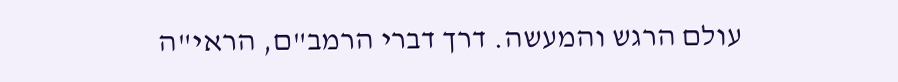עולם הרגש והמעשה. דרך דברי הרמב"ם, הראי"ה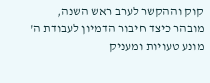קוק וההקשר לערב ראש השנה, מובהר כיצד חיבור הדמיון לעבודת ה' מונע טעויות ומעניק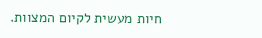חיות מעשית לקיום המצוות.